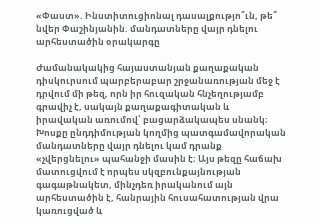«Փաստ». Ինստիտուցիոնալ դասալքությո՞ւն, թե՞ նվեր Փաշինյանին. մանդատները վայր դնելու արհեստածին օրակարգը

Ժամանակակից հայաստանյան քաղաքական դիսկուրսում պարբերաբար շրջանառության մեջ է դրվում մի թեզ, որն իր հուզական հնչեղությամբ գրավիչ է, սակայն քաղաքագիտական և իրավական առումով՝ բացարձակապես սնանկ։ Խոսքը ընդդիմության կողմից պատգամավորական մանդատները վայր դնելու կամ դրանք «չվերցնելու» պահանջի մասին է։ Այս թեզը հաճախ մատուցվում է որպես սկզբունքայնության գագաթնակետ, մինչդեռ իրականում այն արհեստածին է, հանրային հուսահատության վրա կառուցված և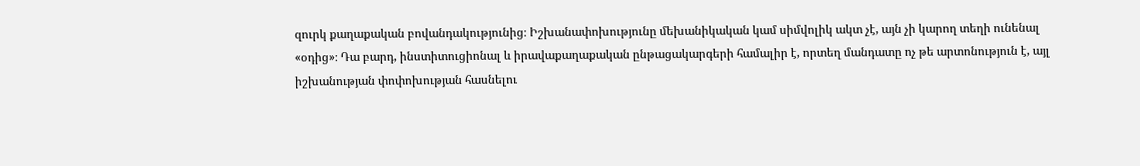զուրկ քաղաքական բովանդակությունից։ Իշխանափոխությունը մեխանիկական կամ սիմվոլիկ ակտ չէ, այն չի կարող տեղի ունենալ «օդից»։ Դա բարդ, ինստիտուցիոնալ և իրավաքաղաքական ընթացակարգերի համալիր է, որտեղ մանդատը ոչ թե արտոնություն է, այլ իշխանության փոփոխության հասնելու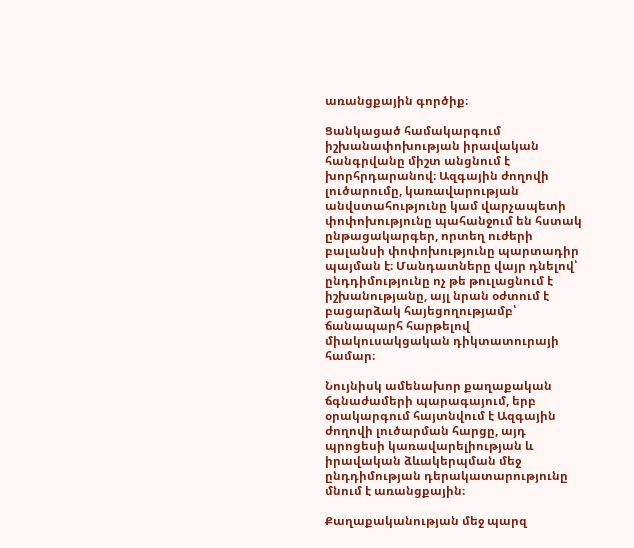առանցքային գործիք։

Ցանկացած համակարգում իշխանափոխության իրավական հանգրվանը միշտ անցնում է խորհրդարանով։ Ազգային ժողովի լուծարումը, կառավարության անվստահությունը կամ վարչապետի փոփոխությունը պահանջում են հստակ ընթացակարգեր, որտեղ ուժերի բալանսի փոփոխությունը պարտադիր պայման է։ Մանդատները վայր դնելով՝ ընդդիմությունը ոչ թե թուլացնում է իշխանությանը, այլ նրան օժտում է բացարձակ հայեցողությամբ՝ ճանապարհ հարթելով միակուսակցական դիկտատուրայի համար։

Նույնիսկ ամենախոր քաղաքական ճգնաժամերի պարագայում, երբ օրակարգում հայտնվում է Ազգային ժողովի լուծարման հարցը, այդ պրոցեսի կառավարելիության և իրավական ձևակերպման մեջ ընդդիմության դերակատարությունը մնում է առանցքային։

Քաղաքականության մեջ պարզ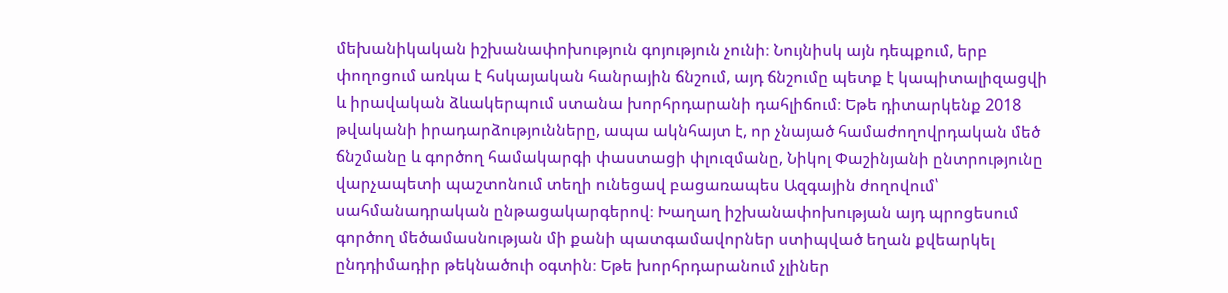մեխանիկական իշխանափոխություն գոյություն չունի։ Նույնիսկ այն դեպքում, երբ փողոցում առկա է հսկայական հանրային ճնշում, այդ ճնշումը պետք է կապիտալիզացվի և իրավական ձևակերպում ստանա խորհրդարանի դահլիճում։ Եթե դիտարկենք 2018 թվականի իրադարձությունները, ապա ակնհայտ է, որ չնայած համաժողովրդական մեծ ճնշմանը և գործող համակարգի փաստացի փլուզմանը, Նիկոլ Փաշինյանի ընտրությունը վարչապետի պաշտոնում տեղի ունեցավ բացառապես Ազգային ժողովում՝ սահմանադրական ընթացակարգերով։ Խաղաղ իշխանափոխության այդ պրոցեսում գործող մեծամասնության մի քանի պատգամավորներ ստիպված եղան քվեարկել ընդդիմադիր թեկնածուի օգտին։ Եթե խորհրդարանում չլիներ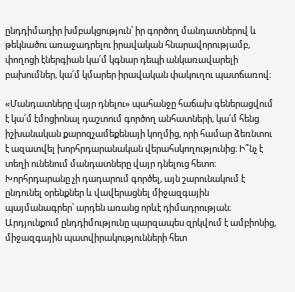ընդդիմադիր խմբակցություն՝ իր գործող մանդատներով և թեկնածու առաջադրելու իրավական հնարավորությամբ, փողոցի էներգիան կա՛մ կգնար դեպի անկառավարելի բախումներ, կա՛մ կմարեր իրավական փակուղու պատճառով։

«Մանդատները վայր դնելու» պահանջը հաճախ գեներացվում է կա՛մ էմոցիոնալ դաշտում գործող անհատների, կա՛մ հենց իշխանական քարոզչամեքենայի կողմից, որի համար ձեռնտու է ազատվել խորհրդարանական վերահսկողությունից։ Ի՞նչ է տեղի ունենում մանդատները վայր դնելուց հետո։ Խորհրդարանը չի դադարում գործել, այն շարունակում է ընդունել օրենքներ և վավերացնել միջազգային պայմանագրեր՝ արդեն առանց որևէ դիմադրության։ Արդյունքում ընդդիմությունը պարզապես զրկվում է ամբիոնից, միջազգային պատվիրակությունների հետ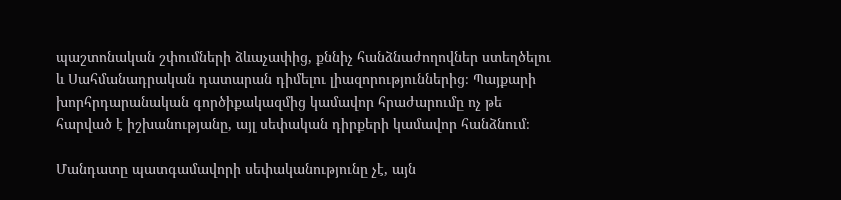պաշտոնական շփումների ձևաչափից, քննիչ հանձնաժողովներ ստեղծելու և Սահմանադրական դատարան դիմելու լիազորություններից։ Պայքարի խորհրդարանական գործիքակազմից կամավոր հրաժարումը ոչ թե հարված է իշխանությանը, այլ սեփական դիրքերի կամավոր հանձնում։

Մանդատը պատգամավորի սեփականությունը չէ, այն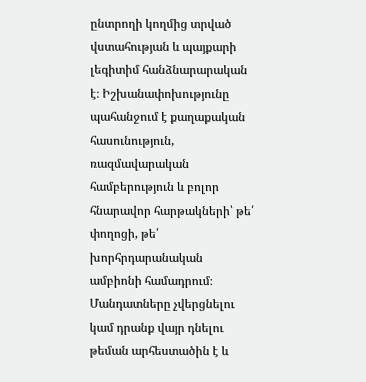ընտրողի կողմից տրված վստահության և պայքարի լեգիտիմ հանձնարարական է։ Իշխանափոխությունը պահանջում է քաղաքական հասունություն, ռազմավարական համբերություն և բոլոր հնարավոր հարթակների՝ թե՛ փողոցի, թե՛ խորհրդարանական ամբիոնի համադրում։ Մանդատները չվերցնելու կամ դրանք վայր դնելու թեման արհեստածին է և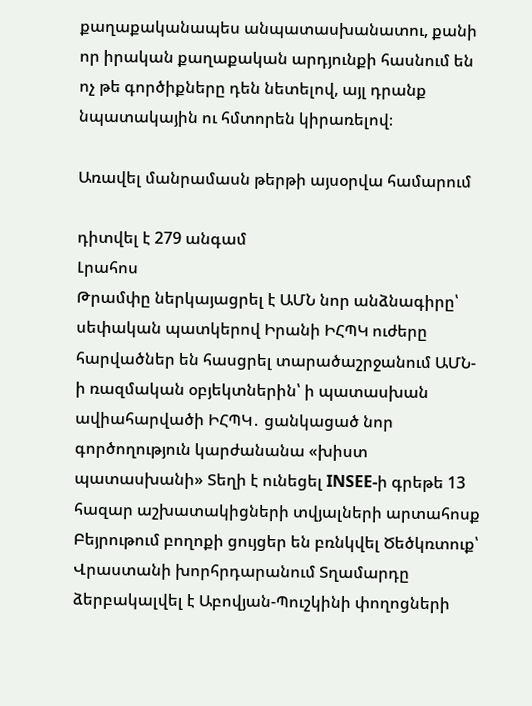քաղաքականապես անպատասխանատու, քանի որ իրական քաղաքական արդյունքի հասնում են ոչ թե գործիքները դեն նետելով, այլ դրանք նպատակային ու հմտորեն կիրառելով։

Առավել մանրամասն թերթի այսօրվա համարում

դիտվել է 279 անգամ
Լրահոս
Թրամփը ներկայացրել է ԱՄՆ նոր անձնագիրը՝ սեփական պատկերով Իրանի ԻՀՊԿ ուժերը հարվածներ են հասցրել տարածաշրջանում ԱՄՆ-ի ռազմական օբյեկտներին՝ ի պատասխան ավիահարվածի ԻՀՊԿ․ ցանկացած նոր գործողություն կարժանանա «խիստ պատասխանի» Տեղի է ունեցել INSEE-ի գրեթե 13 հազար աշխատակիցների տվյալների արտահոսք Բեյրութում բողոքի ցույցեր են բռնկվել Ծեծկռտուք՝ Վրաստանի խորհրդարանում Տղամարդը ձերբակալվել է Աբովյան-Պուշկինի փողոցների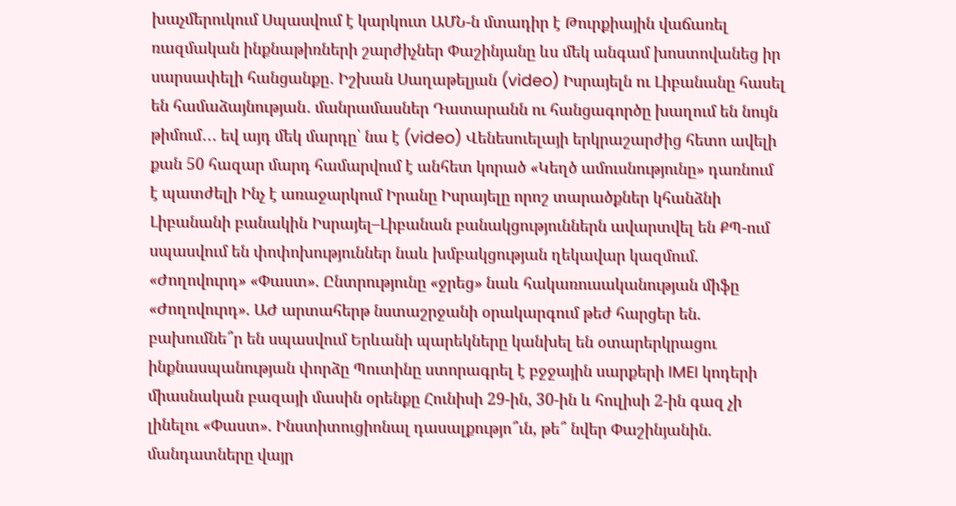խաչմերուկում Սպասվում է կարկուտ ԱՄՆ-ն մտադիր է Թուրքիային վաճառել ռազմական ինքնաթիռների շարժիչներ Փաշինյանը ևս մեկ անգամ խոստովանեց իր սարսափելի հանցանքը․ Իշխան Սաղաթելյան (video) Իսրայելն ու Լիբանանը հասել են համաձայնության․ մանրամասներ Դատարանն ու հանցագործը խաղում են նույն թիմում․․․ եվ այդ մեկ մարդը՝ նա է (video) Վենեսուելայի երկրաշարժից հետո ավելի քան 50 հազար մարդ համարվում է անհետ կորած «Կեղծ ամուսնությունը» դառնում է պատժելի Ինչ է առաջարկում Իրանը Իսրայելը որոշ տարածքներ կհանձնի Լիբանանի բանակին Իսրայել–Լիբանան բանակցություններն ավարտվել են ՔՊ-ում սպասվում են փոփոխություններ նաև խմբակցության ղեկավար կազմում. «Ժողովուրդ» «Փաստ». Ընտրությունը «ջրեց» նաև հակառուսականության միֆը «Ժողովուրդ». ԱԺ արտահերթ նստաշրջանի օրակարգում թեժ հարցեր են. բախումնե՞ր են սպասվում Երևանի պարեկները կանխել են օտարերկրացու ինքնասպանության փորձը Պուտինը ստորագրել է բջջային սարքերի IMEI կոդերի միասնական բազայի մասին օրենքը Հունիսի 29-ին, 30-ին և հուլիսի 2-ին գազ չի լինելու «Փաստ». Ինստիտուցիոնալ դասալքությո՞ւն, թե՞ նվեր Փաշինյանին. մանդատները վայր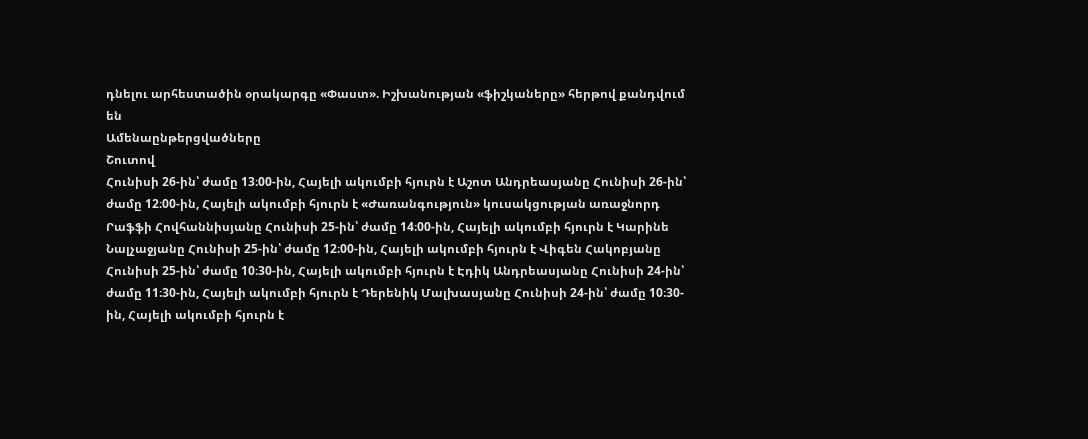դնելու արհեստածին օրակարգը «Փաստ». Իշխանության «ֆիշկաները» հերթով քանդվում են
Ամենաընթերցվածները
Շուտով
Հունիսի 26-ին՝ ժամը 13։00-ին, Հայելի ակումբի հյուրն է Աշոտ Անդրեասյանը Հունիսի 26-ին՝ ժամը 12։00-ին, Հայելի ակումբի հյուրն է «Ժառանգություն» կուսակցության առաջնորդ Րաֆֆի Հովհաննիսյանը Հունիսի 25-ին՝ ժամը 14։00-ին, Հայելի ակումբի հյուրն է Կարինե Նալչաջյանը Հունիսի 25-ին՝ ժամը 12։00-ին, Հայելի ակումբի հյուրն է Վիգեն Հակոբյանը Հունիսի 25-ին՝ ժամը 10։30-ին, Հայելի ակումբի հյուրն է Էդիկ Անդրեասյանը Հունիսի 24-ին՝ ժամը 11։30-ին, Հայելի ակումբի հյուրն է Դերենիկ Մալխասյանը Հունիսի 24-ին՝ ժամը 10։30-ին, Հայելի ակումբի հյուրն է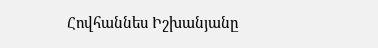Հովհաննես Իշխանյանը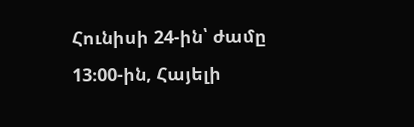Հունիսի 24-ին՝ ժամը 13։00-ին, Հայելի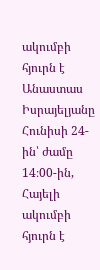ակումբի հյուրն է Անաստաս Իսրայելյանը Հունիսի 24-ին՝ ժամը 14։00-ին, Հայելի ակումբի հյուրն է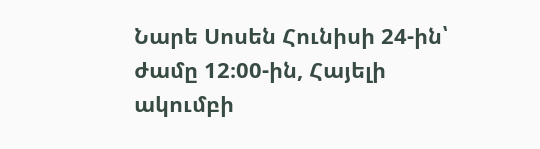Նարե Սոսեն Հունիսի 24-ին՝ ժամը 12։00-ին, Հայելի ակումբի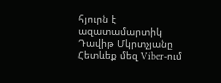հյուրն է ազատամարտիկ Դավիթ Մկրտչյանը
Հետևեք մեզ Viber-ում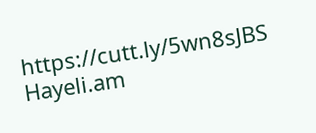https://cutt.ly/5wn8sJBS
Hayeli.am